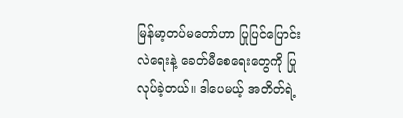မြန်မာ့တပ်မတော်ဟာ ပြုပြင်ပြောင်းလဲရေးနဲ့ ခေတ်မီစေရေးတွေကို ပြုလုပ်ခဲ့တယ်။ ဒါပေမယ့် အတိတ်ရဲ့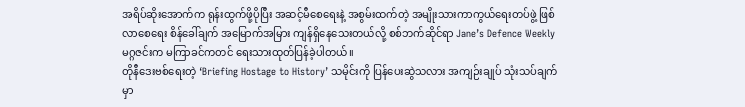အရိပ်ဆိုးအောက်က ရုန်းထွက်ဖို့ပိုပြီး အဆင့်မီစေရေးနဲ့ အစွမ်းထက်တဲ့ အမျိုးသားကာကွယ်ရေးတပ်ဖွဲ့ ဖြစ်လာစေရေး စိန်ခေါ်ချက် အမြောက်အမြား ကျန်ရှိနေသေးတယ်လို့ စစ်ဘက်ဆိုင်ရာ Jane’s Defence Weekly မဂ္ဂဇင်းက မကြာခင်ကတင် ရေးသားထုတ်ပြန်ခဲ့ပါတယ်။
တိုနီဒေးဗစ်ရေးတဲ့ ‘Briefing Hostage to History’ သမိုင်းကို ပြန်ပေးဆွဲသလား အကျဉ်းချုပ် သုံးသပ်ချက်မှာ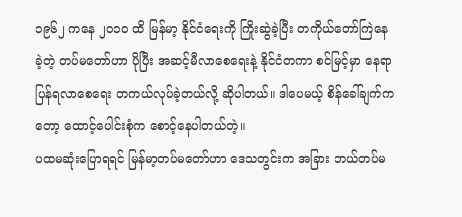၁၉၆၂ ကနေ ၂၀၁၀ ထိ မြန်မာ့ နိုင်ငံရေးကို ကြိုးဆွဲခဲ့ပြီး တကိုယ်တော်ကြဲနေခဲ့တဲ့ တပ်မတော်ဟာ ပိုပြီး အဆင့်မီလာစေရေးနဲ့ နိုင်ငံတကာ စင်မြင့်မှာ နေရာပြန်ရလာစေရေး တကယ်လုပ်ခဲ့တယ်လို့ ဆိုပါတယ်။ ဒါပေမယ့် စိန်ခေါ်ချက်ကတော့ ထောင့်ပေါင်းစုံက စောင့်နေပါတယ်တဲ့။
ပထမဆုံးပြောရရင် မြန်မာ့တပ်မတော်ဟာ ဒေသတွင်းက အခြား ဘယ်တပ်မ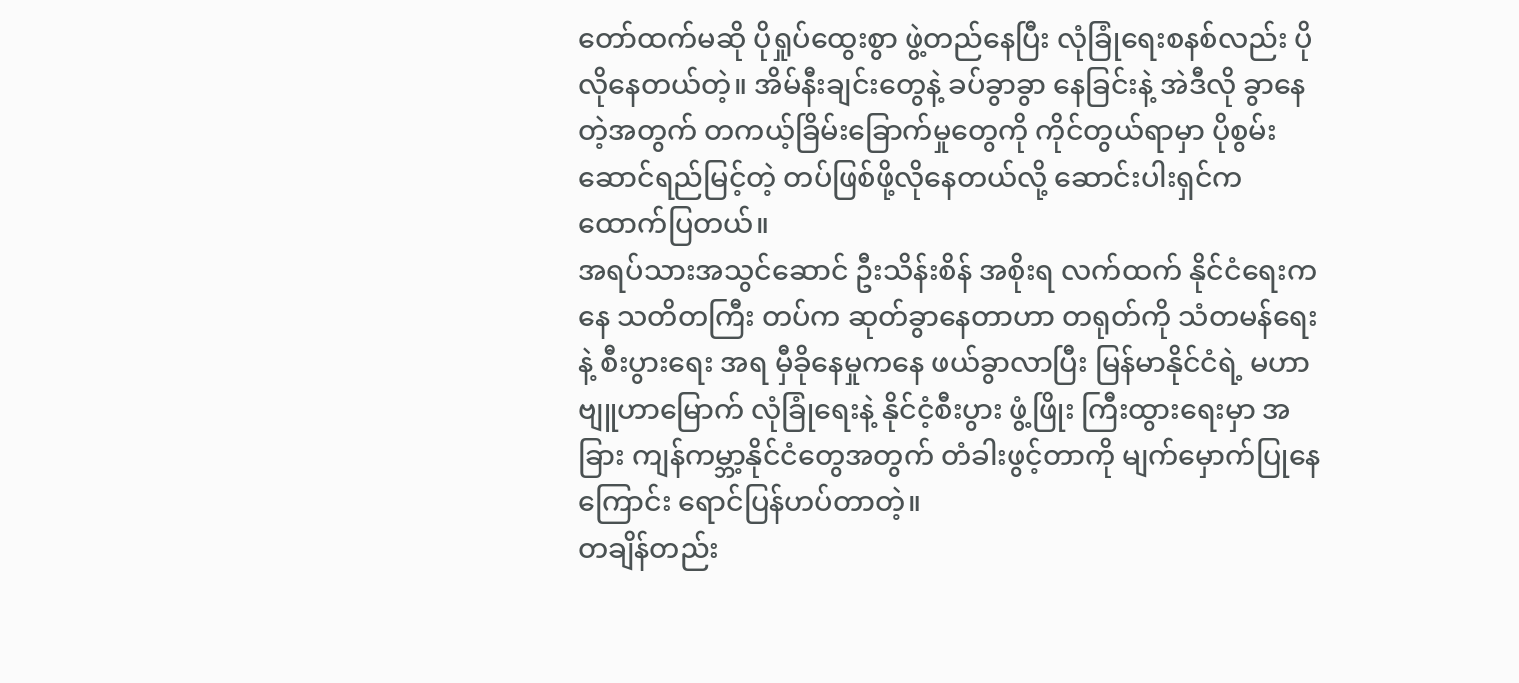တော်ထက်မဆို ပိုရှုပ်ထွေးစွာ ဖွဲ့တည်နေပြီး လုံခြုံရေးစနစ်လည်း ပိုလိုနေတယ်တဲ့။ အိမ်နီးချင်းတွေနဲ့ ခပ်ခွာခွာ နေခြင်းနဲ့ အဲဒီလို ခွာနေတဲ့အတွက် တကယ့်ခြိမ်းခြောက်မှုတွေကို ကိုင်တွယ်ရာမှာ ပိုစွမ်းဆောင်ရည်မြင့်တဲ့ တပ်ဖြစ်ဖို့လိုနေတယ်လို့ ဆောင်းပါးရှင်က ထောက်ပြတယ်။
အရပ်သားအသွင်ဆောင် ဦးသိန်းစိန် အစိုးရ လက်ထက် နိုင်ငံရေးကနေ သတိတကြီး တပ်က ဆုတ်ခွာနေတာဟာ တရုတ်ကို သံတမန်ရေးနဲ့ စီးပွားရေး အရ မှီခိုနေမှုကနေ ဖယ်ခွာလာပြီး မြန်မာနိုင်ငံရဲ့ မဟာဗျူဟာမြောက် လုံခြုံရေးနဲ့ နိုင်ငံ့စီးပွား ဖွံ့ဖြိုး ကြီးထွားရေးမှာ အခြား ကျန်ကမ္ဘာ့နိုင်ငံတွေအတွက် တံခါးဖွင့်တာကို မျက်မှောက်ပြုနေကြောင်း ရောင်ပြန်ဟပ်တာတဲ့။
တချိန်တည်း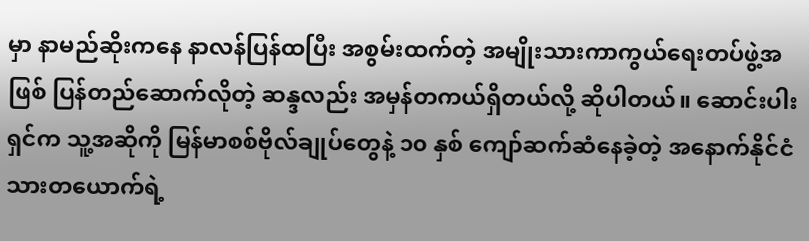မှာ နာမည်ဆိုးကနေ နာလန်ပြန်ထပြီး အစွမ်းထက်တဲ့ အမျိုးသားကာကွယ်ရေးတပ်ဖွဲ့အဖြစ် ပြန်တည်ဆောက်လိုတဲ့ ဆန္ဒလည်း အမှန်တကယ်ရှိတယ်လို့ ဆိုပါတယ်။ ဆောင်းပါးရှင်က သူ့အဆိုကို မြန်မာစစ်ဗိုလ်ချုပ်တွေနဲ့ ၁၀ နှစ် ကျော်ဆက်ဆံနေခဲ့တဲ့ အနောက်နိုင်ငံသားတယောက်ရဲ့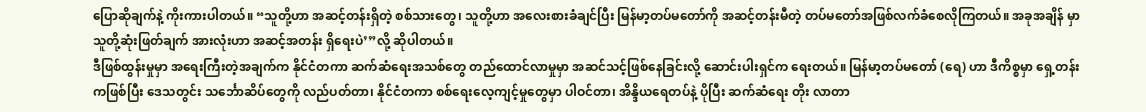ပြောဆိုချက်နဲ့ ကိုးကားပါတယ်။ “သူတို့ဟာ အဆင့်တန်းရှိတဲ့ စစ်သားတွေ၊ သူတို့ဟာ အလေးစားခံချင်ပြီး မြန်မာ့တပ်မတော်ကို အဆင့်တန်းမီတဲ့ တပ်မတော်အဖြစ်လက်ခံစေလိုကြတယ်။ အခုအချိန် မှာ သူတို့ဆုံးဖြတ်ချက် အားလုံးဟာ အဆင့်အတန်း ရှိရေးပဲ’”လို့ ဆိုပါတယ်။
ဒီဖြစ်ထွန်းမှုမှာ အရေးကြီးတဲ့အချက်က နိုင်ငံတကာ ဆက်ဆံရေးအသစ်တွေ တည်ထောင်လာမှုမှာ အဆင်သင့်ဖြစ်နေခြင်းလို့ ဆောင်းပါးရှင်က ရေးတယ်။ မြန်မာ့တပ်မတော် (ရေ) ဟာ ဒီကိစ္စမှာ ရှေ့တန်းကဖြစ်ပြီး ဒေသတွင်း သင်္ဘောဆိပ်တွေကို လည်ပတ်တာ၊ နိုင်ငံတကာ စစ်ရေးလေ့ကျင့်မှုတွေမှာ ပါဝင်တာ၊ အိန္ဒိယရေတပ်နဲ့ ပိုပြီး ဆက်ဆံရေး တိုး လာတာ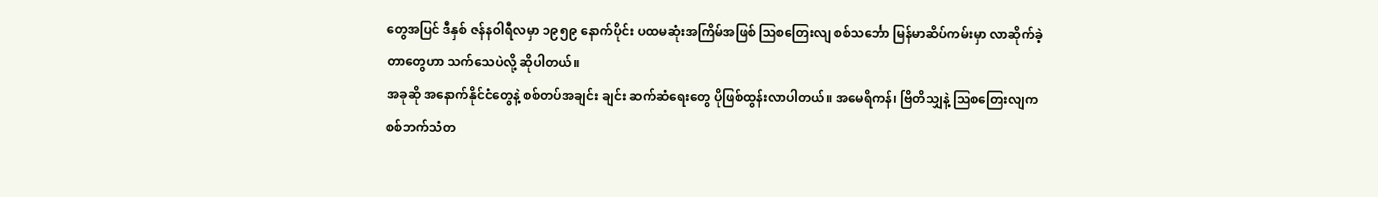တွေအပြင် ဒီနှစ် ဇန်နဝါရီလမှာ ၁၉၅၉ နောက်ပိုင်း ပထမဆုံးအကြိမ်အဖြစ် ဩစတြေးလျ စစ်သင်္ဘော မြန်မာဆိပ်ကမ်းမှာ လာဆိုက်ခဲ့တာတွေဟာ သက်သေပဲလို့ ဆိုပါတယ်။
အခုဆို အနောက်နိုင်ငံတွေနဲ့ စစ်တပ်အချင်း ချင်း ဆက်ဆံရေးတွေ ပိုဖြစ်ထွန်းလာပါတယ်။ အမေရိကန်၊ ဗြိတိသျှနဲ့ ဩစတြေးလျက စစ်ဘက်သံတ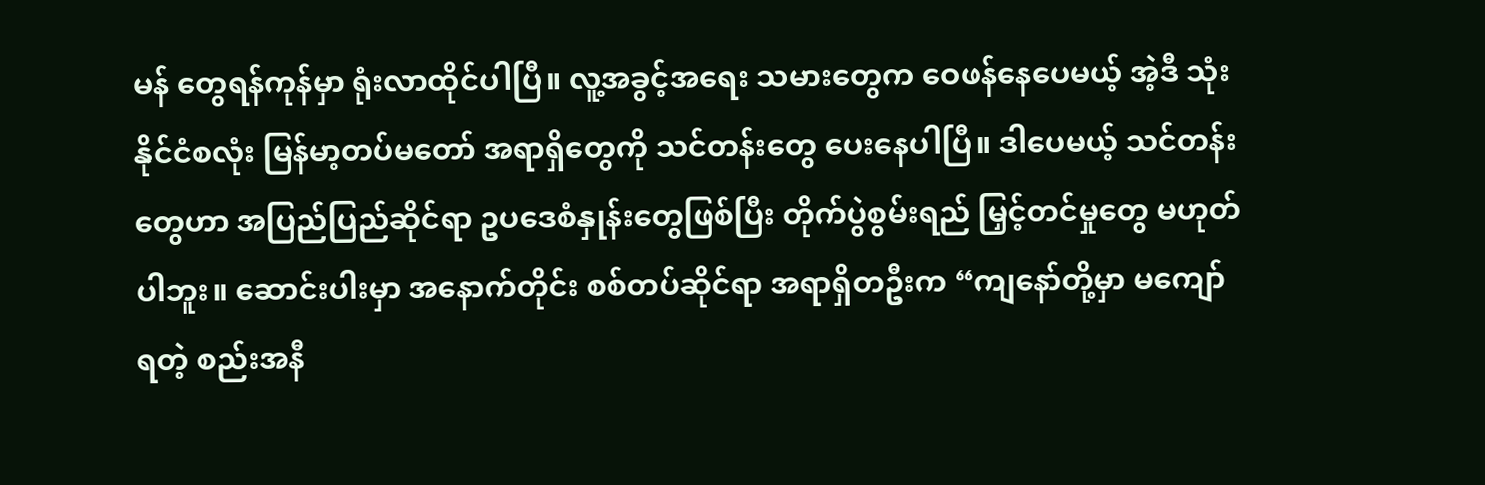မန် တွေရန်ကုန်မှာ ရုံးလာထိုင်ပါပြီ။ လူ့အခွင့်အရေး သမားတွေက ဝေဖန်နေပေမယ့် အဲ့ဒီ သုံးနိုင်ငံစလုံး မြန်မာ့တပ်မတော် အရာရှိတွေကို သင်တန်းတွေ ပေးနေပါပြီ။ ဒါပေမယ့် သင်တန်းတွေဟာ အပြည်ပြည်ဆိုင်ရာ ဥပဒေစံနှုန်းတွေဖြစ်ပြီး တိုက်ပွဲစွမ်းရည် မြှင့်တင်မှုတွေ မဟုတ်ပါဘူး။ ဆောင်းပါးမှာ အနောက်တိုင်း စစ်တပ်ဆိုင်ရာ အရာရှိတဦးက “ကျနော်တို့မှာ မကျော်ရတဲ့ စည်းအနီ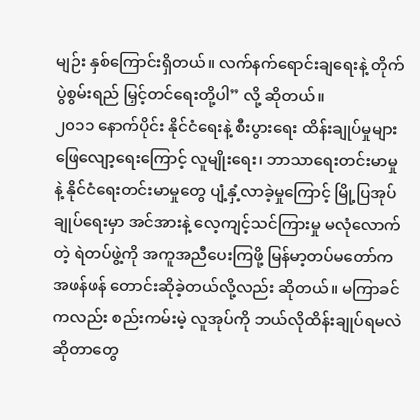မျဉ်း နှစ်ကြောင်းရှိတယ်။ လက်နက်ရောင်းချရေးနဲ့ တိုက်ပွဲစွမ်းရည် မြှင့်တင်ရေးတို့ပါ” လို့ ဆိုတယ်။
၂၀၁၁ နောက်ပိုင်း နိုင်ငံရေးနဲ့ စီးပွားရေး ထိန်းချုပ်မှုများ ဖြေလျော့ရေးကြောင့် လူမျိုးရေး၊ ဘာသာရေးတင်းမာမှုနဲ့ နိုင်ငံရေးတင်းမာမှုတွေ ပျံ့နှံ့လာခဲ့မှုကြောင့် မြို့ပြအုပ်ချုပ်ရေးမှာ အင်အားနဲ့ လေ့ကျင့်သင်ကြားမှု မလုံလောက်တဲ့ ရဲတပ်ဖွဲ့ကို အကူအညီပေးကြဖို့ မြန်မာ့တပ်မတော်က အဖန်ဖန် တောင်းဆိုခဲ့တယ်လို့လည်း ဆိုတယ်။ မကြာခင်ကလည်း စည်းကမ်းမဲ့ လူအုပ်ကို ဘယ်လိုထိန်းချုပ်ရမလဲ ဆိုတာတွေ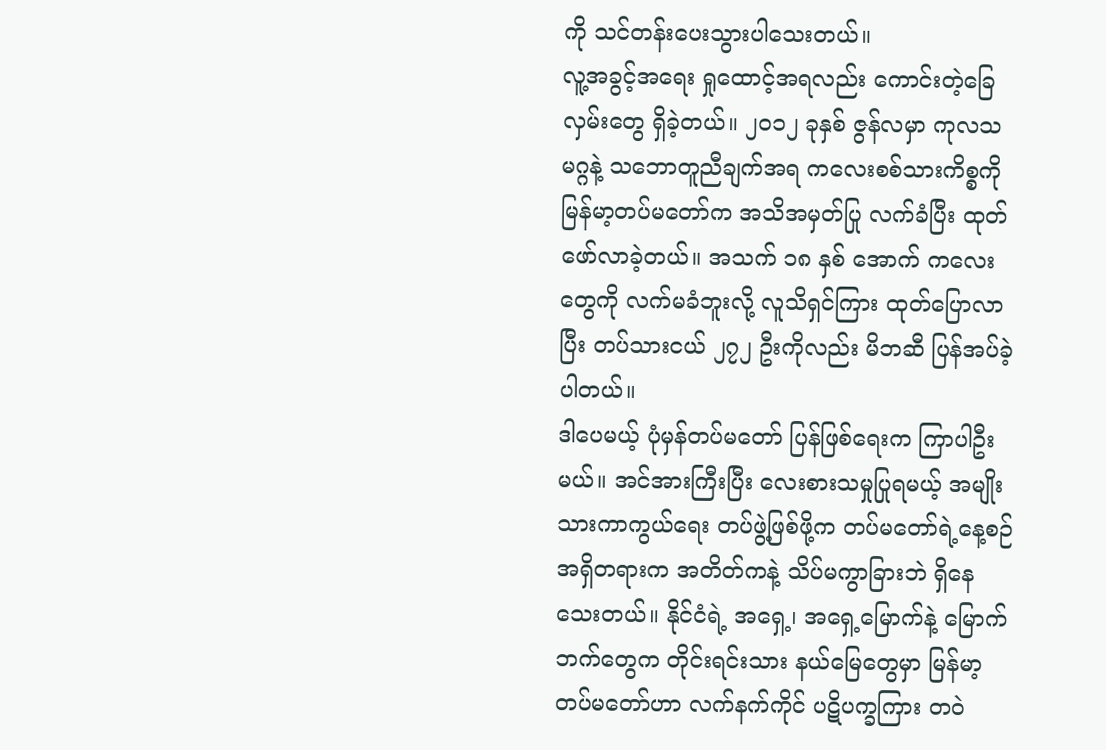ကို သင်တန်းပေးသွားပါသေးတယ်။
လူ့အခွင့်အရေး ရှုထောင့်အရလည်း ကောင်းတဲ့ခြေလှမ်းတွေ ရှိခဲ့တယ်။ ၂၀၁၂ ခုနှစ် ဇွန်လမှာ ကုလသမဂ္ဂနဲ့ သဘောတူညီချက်အရ ကလေးစစ်သားကိစ္စကို မြန်မာ့တပ်မတော်က အသိအမှတ်ပြု လက်ခံပြီး ထုတ်ဖော်လာခဲ့တယ်။ အသက် ၁၈ နှစ် အောက် ကလေးတွေကို လက်မခံဘူးလို့ လူသိရှင်ကြား ထုတ်ပြောလာပြီး တပ်သားငယ် ၂၇၂ ဦးကိုလည်း မိဘဆီ ပြန်အပ်ခဲ့ပါတယ်။
ဒါပေမယ့် ပုံမှန်တပ်မတော် ပြန်ဖြစ်ရေးက ကြာပါဦးမယ်။ အင်အားကြီးပြီး လေးစားသမှုပြုရမယ့် အမျိုးသားကာကွယ်ရေး တပ်ဖွဲ့ဖြစ်ဖို့က တပ်မတော်ရဲ့နေ့စဉ်အရှိတရားက အတိတ်ကနဲ့ သိပ်မကွာခြားဘဲ ရှိနေသေးတယ်။ နိုင်ငံရဲ့ အရှေ့၊ အရှေ့မြောက်နဲ့ မြောက်ဘက်တွေက တိုင်းရင်းသား နယ်မြေတွေမှာ မြန်မာ့တပ်မတော်ဟာ လက်နက်ကိုင် ပဋိပက္ခကြား တဝဲ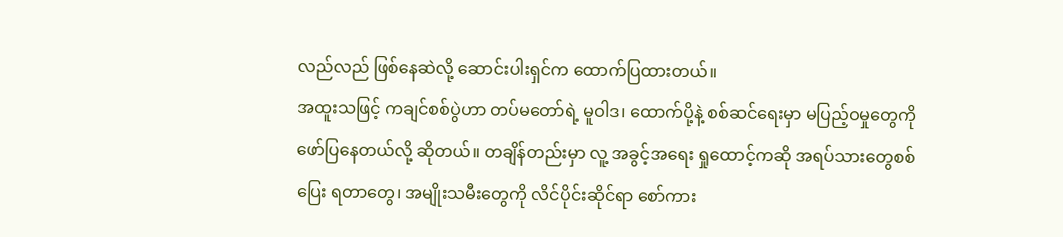လည်လည် ဖြစ်နေဆဲလို့ ဆောင်းပါးရှင်က ထောက်ပြထားတယ်။
အထူးသဖြင့် ကချင်စစ်ပွဲဟာ တပ်မတော်ရဲ့ မူဝါဒ၊ ထောက်ပို့နဲ့ စစ်ဆင်ရေးမှာ မပြည့်ဝမှုတွေကို ဖော်ပြနေတယ်လို့ ဆိုတယ်။ တချိန်တည်းမှာ လူ့ အခွင့်အရေး ရှုထောင့်ကဆို အရပ်သားတွေစစ်ပြေး ရတာတွေ၊ အမျိုးသမီးတွေကို လိင်ပိုင်းဆိုင်ရာ စော်ကား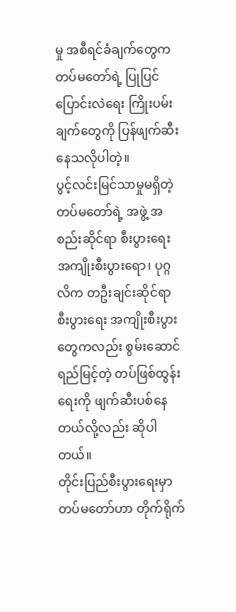မှု အစီရင်ခံချက်တွေက တပ်မတော်ရဲ့ ပြုပြင် ပြောင်းလဲရေး ကြိုးပမ်းချက်တွေကို ပြန်ဖျက်ဆီးနေသလိုပါတဲ့။
ပွင့်လင်းမြင်သာမှုမရှိတဲ့ တပ်မတော်ရဲ့ အဖွဲ့ အစည်းဆိုင်ရာ စီးပွားရေး အကျိုးစီးပွားရော၊ ပုဂ္ဂလိက တဦးချင်းဆိုင်ရာ စီးပွားရေး အကျိုးစီးပွားတွေကလည်း စွမ်းဆောင်ရည်မြင့်တဲ့ တပ်ဖြစ်ထွန်းရေးကို ဖျက်ဆီးပစ်နေတယ်လို့လည်း ဆိုပါတယ်။
တိုင်းပြည်စီးပွားရေးမှာ တပ်မတော်ဟာ တိုက်ရိုက်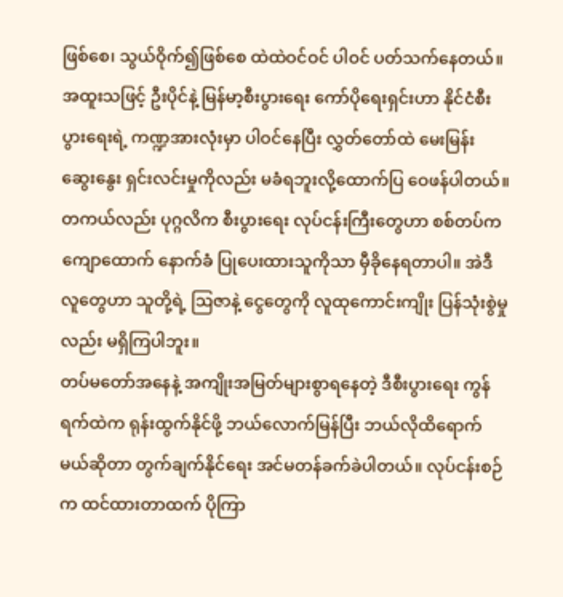ဖြစ်စေ၊ သွယ်ဝိုက်၍ဖြစ်စေ ထဲထဲဝင်ဝင် ပါဝင် ပတ်သက်နေတယ်။ အထူးသဖြင့် ဦးပိုင်နဲ့ မြန်မာ့စီးပွားရေး ကော်ပိုရေးရှင်းဟာ နိုင်ငံစီးပွားရေးရဲ့ ကဏ္ဍအားလုံးမှာ ပါဝင်နေပြီး လွှတ်တော်ထဲ မေးမြန်း ဆွေးနွေး ရှင်းလင်းမှုကိုလည်း မခံရဘူးလို့ထောက်ပြ ဝေဖန်ပါတယ်။ တကယ်လည်း ပုဂ္ဂလိက စီးပွားရေး လုပ်ငန်းကြီးတွေဟာ စစ်တပ်က ကျောထောက် နောက်ခံ ပြုပေးထားသူကိုသာ မှီခိုနေရတာပါ။ အဲဒီ လူတွေဟာ သူတို့ရဲ့ ဩဇာနဲ့ ငွေတွေကို လူထုကောင်းကျိုး ပြန်သုံးစွဲမှုလည်း မရှိကြပါဘူး။
တပ်မတော်အနေနဲ့ အကျိုးအမြတ်များစွာရနေတဲ့ ဒီစီးပွားရေး ကွန်ရက်ထဲက ရုန်းထွက်နိုင်ဖို့ ဘယ်လောက်မြန်ပြီး ဘယ်လိုထိရောက်မယ်ဆိုတာ တွက်ချက်နိုင်ရေး အင်မတန်ခက်ခဲပါတယ်။ လုပ်ငန်းစဉ်က ထင်ထားတာထက် ပိုကြာ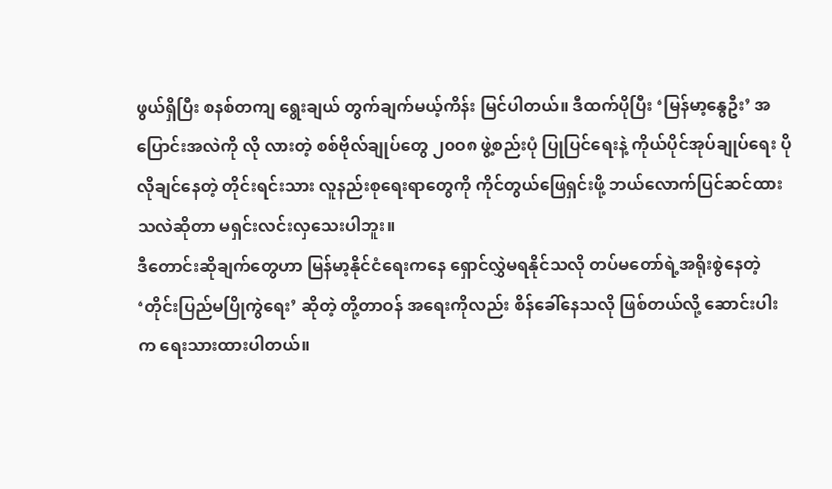ဖွယ်ရှိပြီး စနစ်တကျ ရွေးချယ် တွက်ချက်မယ့်ကိန်း မြင်ပါတယ်။ ဒီထက်ပိုပြီး ‘မြန်မာ့နွေဦး’ အပြောင်းအလဲကို လို လားတဲ့ စစ်ဗိုလ်ချုပ်တွေ ၂၀ဝ၈ ဖွဲ့စည်းပုံ ပြုပြင်ရေးနဲ့ ကိုယ်ပိုင်အုပ်ချုပ်ရေး ပိုလိုချင်နေတဲ့ တိုင်းရင်းသား လူနည်းစုရေးရာတွေကို ကိုင်တွယ်ဖြေရှင်းဖို့ ဘယ်လောက်ပြင်ဆင်ထားသလဲဆိုတာ မရှင်းလင်းလှသေးပါဘူး။
ဒီတောင်းဆိုချက်တွေဟာ မြန်မာ့နိုင်ငံရေးကနေ ရှောင်လွှဲမရနိုင်သလို တပ်မတော်ရဲ့အရိုးစွဲနေတဲ့ ‘တိုင်းပြည်မပြိုကွဲရေး’ ဆိုတဲ့ တို့တာဝန် အရေးကိုလည်း စိန်ခေါ်နေသလို ဖြစ်တယ်လို့ ဆောင်းပါးက ရေးသားထားပါတယ်။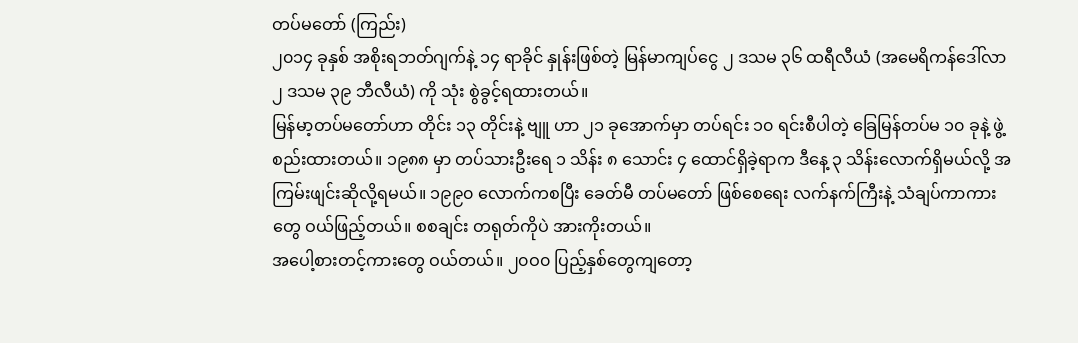တပ်မတော် (ကြည်း)
၂၀၁၄ ခုနှစ် အစိုးရဘတ်ဂျက်နဲ့ ၁၄ ရာခိုင် နှုန်းဖြစ်တဲ့ မြန်မာကျပ်ငွေ ၂ ဒသမ ၃၆ ထရီလီယံ (အမေရိကန်ဒေါ်လာ ၂ ဒသမ ၃၉ ဘီလီယံ) ကို သုံး စွဲခွင့်ရထားတယ်။
မြန်မာ့တပ်မတော်ဟာ တိုင်း ၁၃ တိုင်းနဲ့ ဗျူ ဟာ ၂၁ ခုအောက်မှာ တပ်ရင်း ၁၀ ရင်းစီပါတဲ့ ခြေမြန်တပ်မ ၁၀ ခုနဲ့ ဖွဲ့စည်းထားတယ်။ ၁၉၈၈ မှာ တပ်သားဦးရေ ၁ သိန်း ၈ သောင်း ၄ ထောင်ရှိခဲ့ရာက ဒီနေ့ ၃ သိန်းလောက်ရှိမယ်လို့ အကြမ်းဖျင်းဆိုလို့ရမယ်။ ၁၉၉၀ လောက်ကစပြီး ခေတ်မီ တပ်မတော် ဖြစ်စေရေး လက်နက်ကြီးနဲ့ သံချပ်ကာကားတွေ ဝယ်ဖြည့်တယ်။ စစချင်း တရုတ်ကိုပဲ အားကိုးတယ်။
အပေါ့စားတင့်ကားတွေ ဝယ်တယ်။ ၂၀ဝ၀ ပြည့်နှစ်တွေကျတော့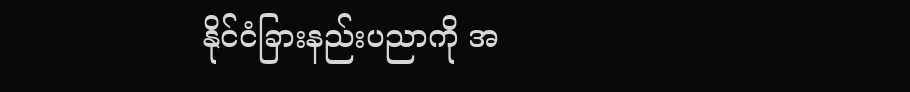နိုင်ငံခြားနည်းပညာကို အ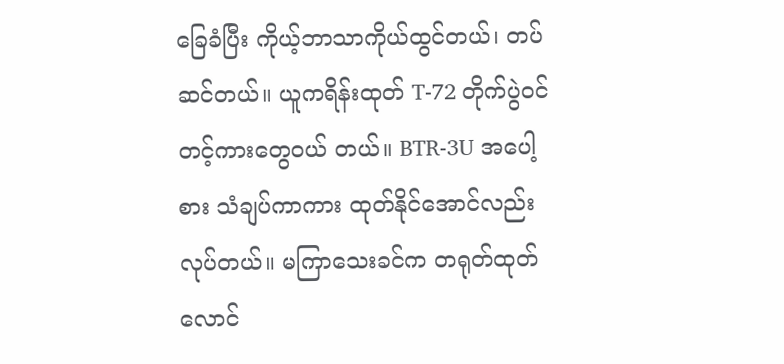ခြေခံပြီး ကိုယ့်ဘာသာကိုယ်ထွင်တယ်၊ တပ်ဆင်တယ်။ ယူကရိန်းထုတ် T-72 တိုက်ပွဲဝင် တင့်ကားတွေဝယ် တယ်။ BTR-3U အပေါ့စား သံချပ်ကာကား ထုတ်နိုင်အောင်လည်း လုပ်တယ်။ မကြာသေးခင်က တရုတ်ထုတ် လောင်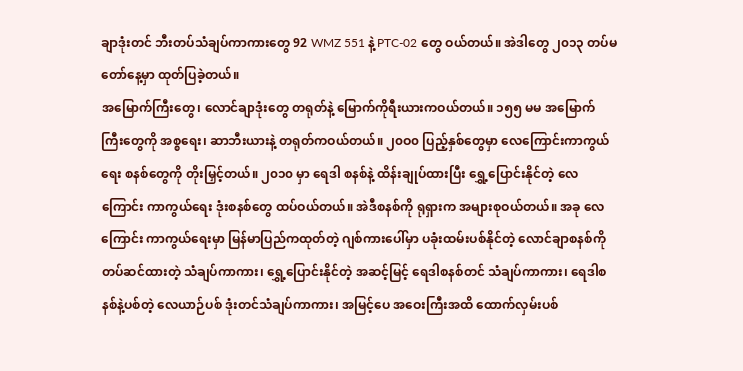ချာဒုံးတင် ဘီးတပ်သံချပ်ကာကားတွေ 92 WMZ 551 နဲ့ PTC-02 တွေ ဝယ်တယ်။ အဲဒါတွေ ၂၀၁၃ တပ်မတော်နေ့မှာ ထုတ်ပြခဲ့တယ်။
အမြောက်ကြီးတွေ၊ လောင်ချာဒုံးတွေ တရုတ်နဲ့ မြောက်ကိုရီးယားကဝယ်တယ်။ ၁၅၅ မမ အမြောက် ကြီးတွေကို အစ္စရေး၊ ဆာဘီးယားနဲ့ တရုတ်ကဝယ်တယ်။ ၂၀ဝ၀ ပြည့်နှစ်တွေမှာ လေကြောင်းကာကွယ်ရေး စနစ်တွေကို တိုးမြှင့်တယ်။ ၂၀၁၀ မှာ ရေဒါ စနစ်နဲ့ ထိန်းချုပ်ထားပြီး ရွှေ့ပြောင်းနိုင်တဲ့ လေကြောင်း ကာကွယ်ရေး ဒုံးစနစ်တွေ ထပ်ဝယ်တယ်။ အဲဒီစနစ်ကို ရုရှားက အများစုဝယ်တယ်။ အခု လေကြောင်း ကာကွယ်ရေးမှာ မြန်မာပြည်ကထုတ်တဲ့ ဂျစ်ကားပေါ်မှာ ပခုံးထမ်းပစ်နိုင်တဲ့ လောင်ချာစနစ်ကို တပ်ဆင်ထားတဲ့ သံချပ်ကာကား၊ ရွှေ့ပြောင်းနိုင်တဲ့ အဆင့်မြင့် ရေဒါစနစ်တင် သံချပ်ကာကား၊ ရေဒါစနစ်နဲ့ပစ်တဲ့ လေယာဉ်ပစ် ဒုံးတင်သံချပ်ကာကား၊ အမြင့်ပေ အဝေးကြီးအထိ ထောက်လှမ်းပစ်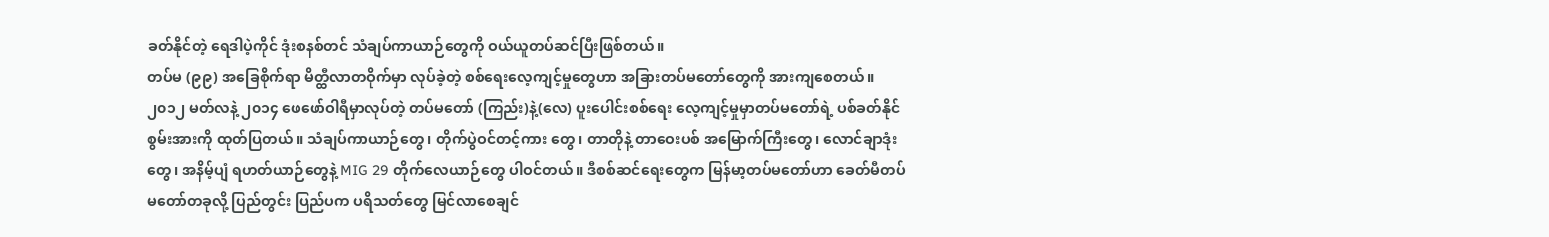ခတ်နိုင်တဲ့ ရေဒါပဲ့ကိုင် ဒုံးစနစ်တင် သံချပ်ကာယာဉ်တွေကို ဝယ်ယူတပ်ဆင်ပြီးဖြစ်တယ်။
တပ်မ (၉၉) အခြေစိုက်ရာ မိတ္ထီလာတဝိုက်မှာ လုပ်ခဲ့တဲ့ စစ်ရေးလေ့ကျင့်မှုတွေဟာ အခြားတပ်မတော်တွေကို အားကျစေတယ်။ ၂၀၁၂ မတ်လနဲ့ ၂၀၁၄ ဖေဖော်ဝါရီမှာလုပ်တဲ့ တပ်မတော် (ကြည်း)နဲ့(လေ) ပူးပေါင်းစစ်ရေး လေ့ကျင့်မှုမှာတပ်မတော်ရဲ့ ပစ်ခတ်နိုင်စွမ်းအားကို ထုတ်ပြတယ်။ သံချပ်ကာယာဉ်တွေ၊ တိုက်ပွဲဝင်တင့်ကား တွေ၊ တာတိုနဲ့ တာဝေးပစ် အမြောက်ကြီးတွေ၊ လောင်ချာဒုံးတွေ၊ အနိမ့်ပျံ ရဟတ်ယာဉ်တွေနဲ့ MIG 29 တိုက်လေယာဉ်တွေ ပါဝင်တယ်။ ဒီစစ်ဆင်ရေးတွေက မြန်မာ့တပ်မတော်ဟာ ခေတ်မီတပ်မတော်တခုလို့ ပြည်တွင်း ပြည်ပက ပရိသတ်တွေ မြင်လာစေချင်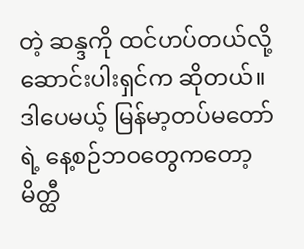တဲ့ ဆန္ဒကို ထင်ဟပ်တယ်လို့ ဆောင်းပါးရှင်က ဆိုတယ်။
ဒါပေမယ့် မြန်မာ့တပ်မတော်ရဲ့ နေ့စဉ်ဘဝတွေကတော့ မိတ္ထီ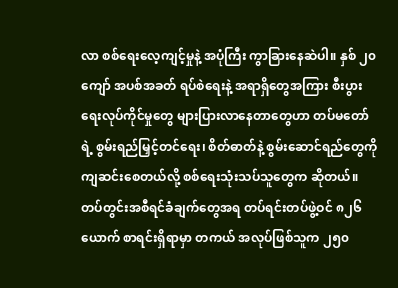လာ စစ်ရေးလေ့ကျင့်မှုနဲ့ အပုံကြီး ကွာခြားနေဆဲပါ။ နှစ် ၂၀ ကျော် အပစ်အခတ် ရပ်စဲရေးနဲ့ အရာရှိတွေအကြား စီးပွားရေးလုပ်ကိုင်မှုတွေ များပြားလာနေတာတွေဟာ တပ်မတော်ရဲ့ စွမ်းရည်မြှင့်တင်ရေး၊ စိတ်ဓာတ်နဲ့ စွမ်းဆောင်ရည်တွေကို ကျဆင်းစေတယ်လို့ စစ်ရေးသုံးသပ်သူတွေက ဆိုတယ်။ တပ်တွင်းအစီရင်ခံချက်တွေအရ တပ်ရင်းတပ်ဖွဲ့ဝင် ၈၂၆ ယောက် စာရင်းရှိရာမှာ တကယ် အလုပ်ဖြစ်သူက ၂၅၀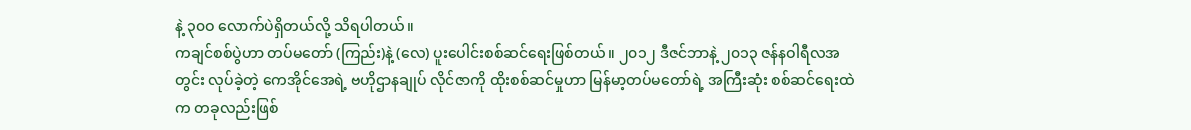နဲ့ ၃၀ဝ လောက်ပဲရှိတယ်လို့ သိရပါတယ်။
ကချင်စစ်ပွဲဟာ တပ်မတော် (ကြည်း)နဲ့ (လေ) ပူးပေါင်းစစ်ဆင်ရေးဖြစ်တယ်။ ၂၀၁၂ ဒီဇင်ဘာနဲ့ ၂၀၁၃ ဇန်နဝါရီလအတွင်း လုပ်ခဲ့တဲ့ ကေအိုင်အေရဲ့ ဗဟိုဌာနချုပ် လိုင်ဇာကို ထိုးစစ်ဆင်မှုဟာ မြန်မာ့တပ်မတော်ရဲ့ အကြီးဆုံး စစ်ဆင်ရေးထဲက တခုလည်းဖြစ်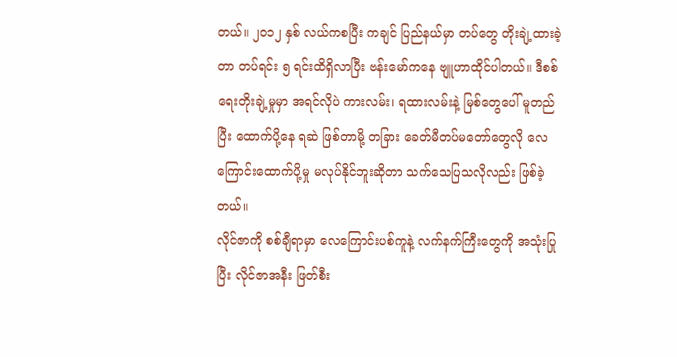တယ်။ ၂၀၁၂ နှစ် လယ်ကစပြီး ကချင် ပြည်နယ်မှာ တပ်တွေ တိုးချဲ့ထားခဲ့တာ တပ်ရင်း ၅ ရင်းထိရှိလာပြီး ဗန်းမော်ကနေ ဗျူဟာထိုင်ပါတယ်။ ဒီစစ်ရေးတိုးချဲ့မှုမှာ အရင်လိုပဲ ကားလမ်း၊ ရထားလမ်းနဲ့ မြစ်တွေပေါ် မူတည်ပြီး ထောက်ပို့နေ ရဆဲ ဖြစ်တာမို့ တခြား ခေတ်မီတပ်မတော်တွေလို လေကြောင်းထောက်ပို့မှု မလုပ်နိုင်ဘူးဆိုတာ သက်သေပြသလိုလည်း ဖြစ်ခဲ့တယ်။
လိုင်ဇာကို စစ်ချီရာမှာ လေကြောင်းပစ်ကူနဲ့ လက်နက်ကြီးတွေကို အသုံးပြုပြီး လိုင်ဇာအနီး ဖြတ်စီး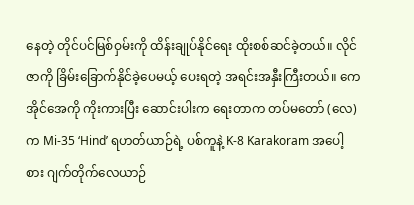နေတဲ့ တိုင်ပင်မြစ်ဝှမ်းကို ထိန်းချုပ်နိုင်ရေး ထိုးစစ်ဆင်ခဲ့တယ်။ လိုင်ဇာကို ခြိမ်းခြောက်နိုင်ခဲ့ပေမယ့် ပေးရတဲ့ အရင်းအနှီးကြီးတယ်။ ကေအိုင်အေကို ကိုးကားပြီး ဆောင်းပါးက ရေးတာက တပ်မတော် (လေ) က Mi-35 ‘Hind’ ရဟတ်ယာဉ်ရဲ့ ပစ်ကူနဲ့ K-8 Karakoram အပေါ့စား ဂျက်တိုက်လေယာဉ်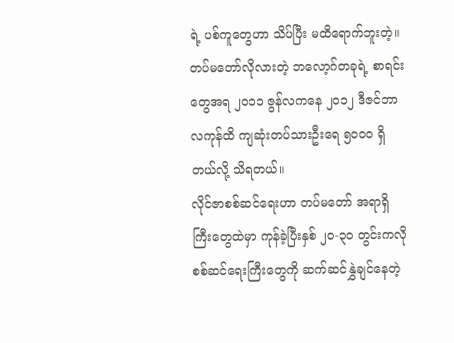ရဲ့ ပစ်ကူတွေဟာ သိပ်ပြီး မထိရောက်ဘူးတဲ့။ တပ်မတော်လိုလားတဲ့ ဘလော့ဂ်တခုရဲ့ စာရင်းတွေအရ ၂၀၁၁ ဇွန်လကနေ ၂၀၁၂ ဒီဇင်ဘာလကုန်ထိ ကျဆုံးတပ်သားဦးရေ ၅၀ဝ၀ ရှိတယ်လို့ သိရတယ်။
လိုင်ဇာစစ်ဆင်ရေးဟာ တပ်မတော် အရာရှိကြီးတွေထဲမှာ ကုန်ခဲ့ပြီးနှစ် ၂၀-၃၀ တွင်းကလို စစ်ဆင်ရေးကြီးတွေကို ဆက်ဆင်နွှဲချင်နေတဲ့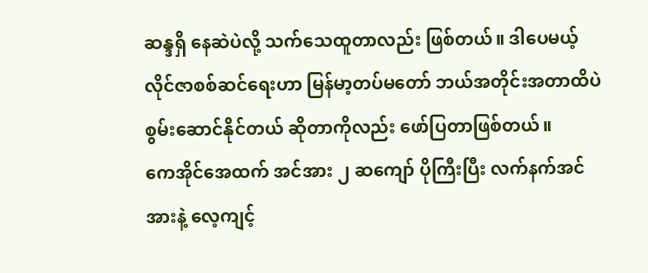ဆန္ဒရှိ နေဆဲပဲလို့ သက်သေထူတာလည်း ဖြစ်တယ်။ ဒါပေမယ့် လိုင်ဇာစစ်ဆင်ရေးဟာ မြန်မာ့တပ်မတော် ဘယ်အတိုင်းအတာထိပဲ စွမ်းဆောင်နိုင်တယ် ဆိုတာကိုလည်း ဖော်ပြတာဖြစ်တယ်။
ကေအိုင်အေထက် အင်အား ၂ ဆကျော် ပိုကြီးပြီး လက်နက်အင်အားနဲ့ လေ့ကျင့်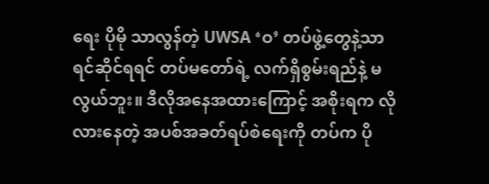ရေး ပိုမို သာလွန်တဲ့ UWSA ‘ဝ’ တပ်ဖွဲ့တွေနဲ့သာ ရင်ဆိုင်ရရင် တပ်မတော်ရဲ့ လက်ရှိစွမ်းရည်နဲ့ မလွယ်ဘူး။ ဒီလိုအနေအထားကြောင့် အစိုးရက လိုလားနေတဲ့ အပစ်အခတ်ရပ်စဲရေးကို တပ်က ပို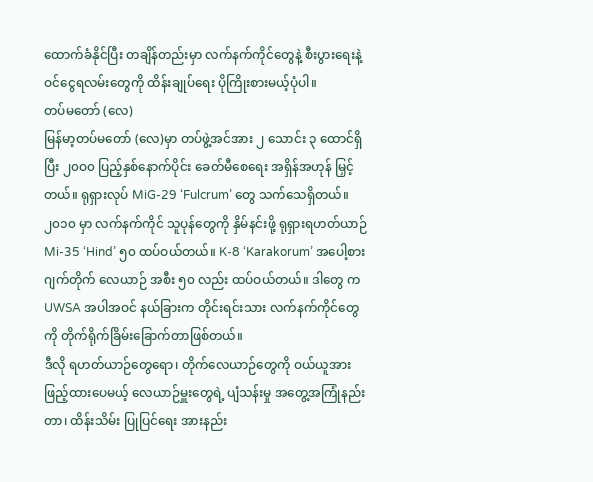ထောက်ခံနိုင်ပြီး တချိန်တည်းမှာ လက်နက်ကိုင်တွေနဲ့ စီးပွားရေးနဲ့ ဝင်ငွေရလမ်းတွေကို ထိန်းချုပ်ရေး ပိုကြိုးစားမယ့်ပုံပါ။
တပ်မတော် (လေ)
မြန်မာ့တပ်မတော် (လေ)မှာ တပ်ဖွဲ့အင်အား ၂ သောင်း ၃ ထောင်ရှိပြီး ၂၀ဝ၀ ပြည့်နှစ်နောက်ပိုင်း ခေတ်မီစေရေး အရှိန်အဟုန် မြှင့်တယ်။ ရုရှားလုပ် MiG-29 ‘Fulcrum’ တွေ သက်သေရှိတယ်။ ၂၀၁၀ မှာ လက်နက်ကိုင် သူပုန်တွေကို နှိမ်နင်းဖို့ ရုရှားရဟတ်ယာဉ် Mi-35 ‘Hind’ ၅၀ ထပ်ဝယ်တယ်။ K-8 ‘Karakorum’ အပေါ့စား ဂျက်တိုက် လေယာဉ် အစီး ၅၀ လည်း ထပ်ဝယ်တယ်။ ဒါတွေ က UWSA အပါအဝင် နယ်ခြားက တိုင်းရင်းသား လက်နက်ကိုင်တွေကို တိုက်ရိုက်ခြိမ်းခြောက်တာဖြစ်တယ်။
ဒီလို ရဟတ်ယာဉ်တွေရော၊ တိုက်လေယာဉ်တွေကို ဝယ်ယူအားဖြည့်ထားပေမယ့် လေယာဉ်မှူးတွေရဲ့ ပျံသန်းမှု အတွေ့အကြုံနည်းတာ၊ ထိန်းသိမ်း ပြုပြင်ရေး အားနည်း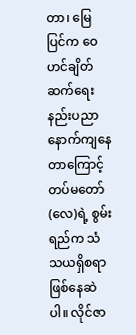တာ၊ မြေပြင်က ဝေဟင်ချိတ်ဆက်ရေး နည်းပညာ နောက်ကျနေတာကြောင့် တပ်မတော်(လေ)ရဲ့ စွမ်းရည်က သံသယရှိစရာ ဖြစ်နေဆဲပါ။ လိုင်ဇာ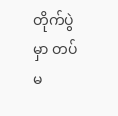တိုက်ပွဲမှာ တပ်မ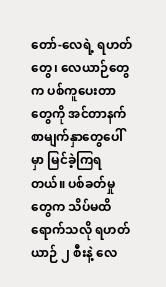တော်-လေရဲ့ ရဟတ်တွေ၊ လေယာဉ်တွေက ပစ်ကူပေးတာတွေကို အင်တာနက်စာမျက်နှာတွေပေါ်မှာ မြင်ခဲ့ကြရတယ်။ ပစ်ခတ်မှုတွေက သိပ်မထိရောက်သလို ရဟတ်ယာဉ် ၂ စီးနဲ့ လေ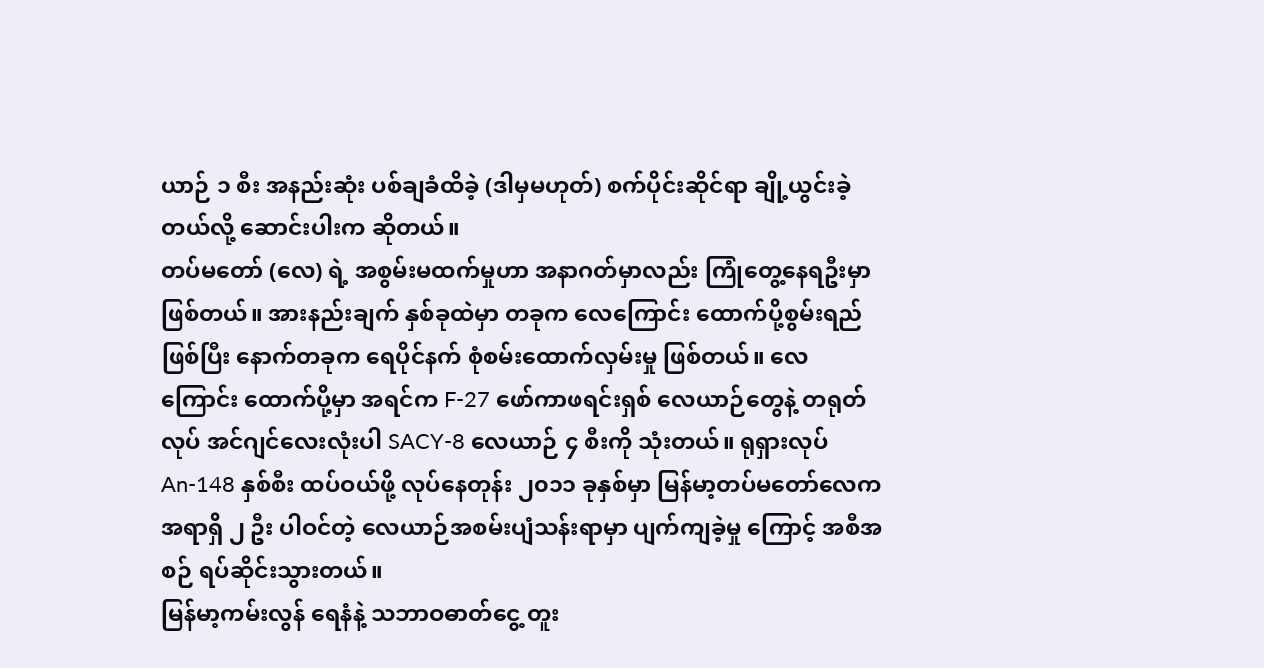ယာဉ် ၁ စီး အနည်းဆုံး ပစ်ချခံထိခဲ့ (ဒါမှမဟုတ်) စက်ပိုင်းဆိုင်ရာ ချို့ယွင်းခဲ့တယ်လို့ ဆောင်းပါးက ဆိုတယ်။
တပ်မတော် (လေ) ရဲ့ အစွမ်းမထက်မှုဟာ အနာဂတ်မှာလည်း ကြုံတွေ့နေရဦးမှာဖြစ်တယ်။ အားနည်းချက် နှစ်ခုထဲမှာ တခုက လေကြောင်း ထောက်ပို့စွမ်းရည်ဖြစ်ပြီး နောက်တခုက ရေပိုင်နက် စုံစမ်းထောက်လှမ်းမှု ဖြစ်တယ်။ လေကြောင်း ထောက်ပို့မှာ အရင်က F-27 ဖော်ကာဖရင်းရှစ် လေယာဉ်တွေနဲ့ တရုတ်လုပ် အင်ဂျင်လေးလုံးပါ SACY-8 လေယာဉ် ၄ စီးကို သုံးတယ်။ ရုရှားလုပ် An-148 နှစ်စီး ထပ်ဝယ်ဖို့ လုပ်နေတုန်း ၂၀၁၁ ခုနှစ်မှာ မြန်မာ့တပ်မတော်လေက အရာရှိ ၂ ဦး ပါဝင်တဲ့ လေယာဉ်အစမ်းပျံသန်းရာမှာ ပျက်ကျခဲ့မှု ကြောင့် အစီအစဉ် ရပ်ဆိုင်းသွားတယ်။
မြန်မာ့ကမ်းလွန် ရေနံနဲ့ သဘာဝဓာတ်ငွေ့ တူး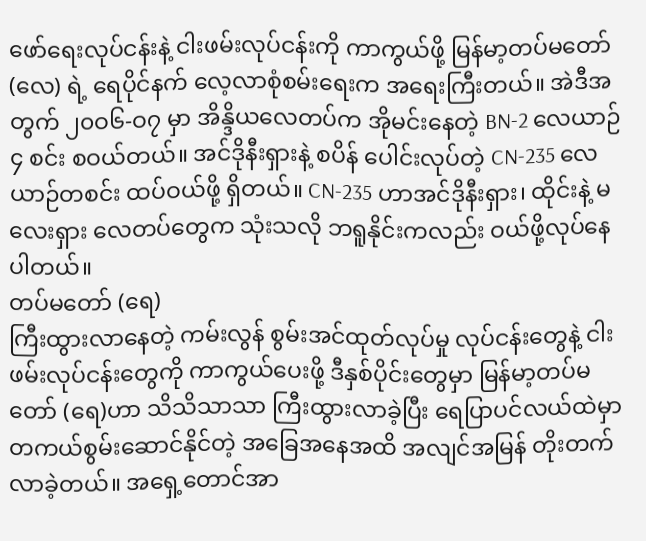ဖော်ရေးလုပ်ငန်းနဲ့ ငါးဖမ်းလုပ်ငန်းကို ကာကွယ်ဖို့ မြန်မာ့တပ်မတော် (လေ) ရဲ့ ရေပိုင်နက် လေ့လာစုံစမ်းရေးက အရေးကြီးတယ်။ အဲဒီအတွက် ၂၀ဝ၆-ဝ၇ မှာ အိန္ဒိယလေတပ်က အိုမင်းနေတဲ့ BN-2 လေယာဉ် ၄ စင်း စဝယ်တယ်။ အင်ဒိုနီးရှားနဲ့ စပိန် ပေါင်းလုပ်တဲ့ CN-235 လေယာဉ်တစင်း ထပ်ဝယ်ဖို့ ရှိတယ်။ CN-235 ဟာအင်ဒိုနီးရှား၊ ထိုင်းနဲ့ မလေးရှား လေတပ်တွေက သုံးသလို ဘရူနိုင်းကလည်း ဝယ်ဖို့လုပ်နေပါတယ်။
တပ်မတော် (ရေ)
ကြီးထွားလာနေတဲ့ ကမ်းလွန် စွမ်းအင်ထုတ်လုပ်မှု လုပ်ငန်းတွေနဲ့ ငါးဖမ်းလုပ်ငန်းတွေကို ကာကွယ်ပေးဖို့ ဒီနှစ်ပိုင်းတွေမှာ မြန်မာ့တပ်မတော် (ရေ)ဟာ သိသိသာသာ ကြီးထွားလာခဲ့ပြီး ရေပြာပင်လယ်ထဲမှာ တကယ်စွမ်းဆောင်နိုင်တဲ့ အခြေအနေအထိ အလျင်အမြန် တိုးတက်လာခဲ့တယ်။ အရှေ့တောင်အာ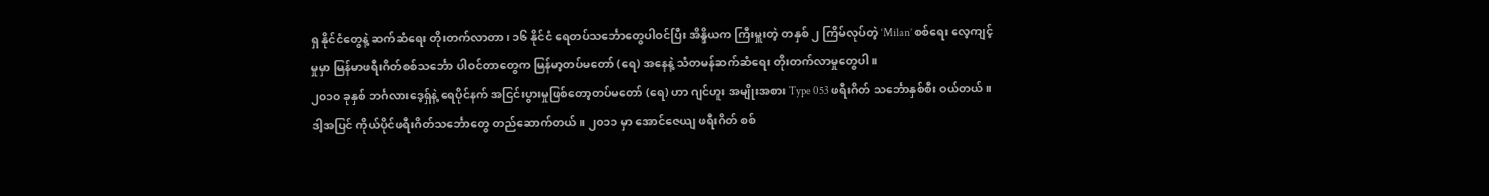ရှ နိုင်ငံတွေနဲ့ ဆက်ဆံရေး တိုးတက်လာတာ၊ ၁၆ နိုင်ငံ ရေတပ်သင်္ဘောတွေပါဝင်ပြီး အိန္ဒိယက ကြီးမှူးတဲ့ တနှစ် ၂ ကြိမ်လုပ်တဲ့ ‘Milan’ စစ်ရေး လေ့ကျင့်မှုမှာ မြန်မာဖရီးဂိတ်စစ်သင်္ဘော ပါဝင်တာတွေက မြန်မာ့တပ်မတော် (ရေ) အနေနဲ့ သံတမန်ဆက်ဆံရေး တိုးတက်လာမှုတွေပါ။
၂၀၁၀ ခုနှစ် ဘင်္ဂလားဒေ့ရှ်နဲ့ ရေပိုင်နက် အငြင်းပွားမှုဖြစ်တော့တပ်မတော် (ရေ) ဟာ ဂျင်ဟူး အမျိုးအစား Type 053 ဖရီးဂိတ် သင်္ဘောနှစ်စီး ဝယ်တယ်။ ဒါ့အပြင် ကိုယ်ပိုင်ဖရီးဂိတ်သင်္ဘောတွေ တည်ဆောက်တယ်။ ၂၀၁၁ မှာ အောင်ဇေယျ ဖရီးဂိတ် စစ်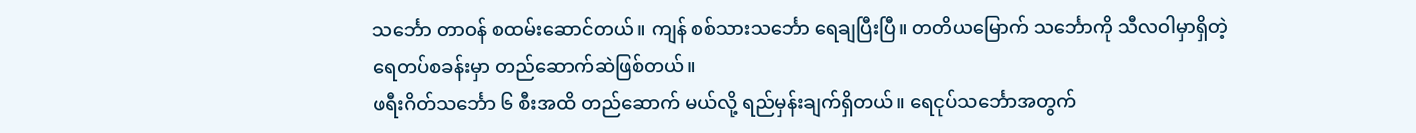သင်္ဘော တာဝန် စထမ်းဆောင်တယ်။ ကျန် စစ်သားသင်္ဘော ရေချပြီးပြီ။ တတိယမြောက် သင်္ဘောကို သီလဝါမှာရှိတဲ့ ရေတပ်စခန်းမှာ တည်ဆောက်ဆဲဖြစ်တယ်။
ဖရီးဂိတ်သင်္ဘော ၆ စီးအထိ တည်ဆောက် မယ်လို့ ရည်မှန်းချက်ရှိတယ်။ ရေငုပ်သင်္ဘောအတွက်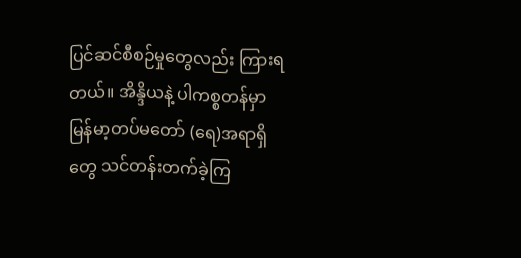ပြင်ဆင်စီစဉ်မှုတွေလည်း ကြားရတယ်။ အိန္ဒိယနဲ့ ပါကစ္စတန်မှာ မြန်မာ့တပ်မတော် (ရေ)အရာရှိတွေ သင်တန်းတက်ခဲ့ကြ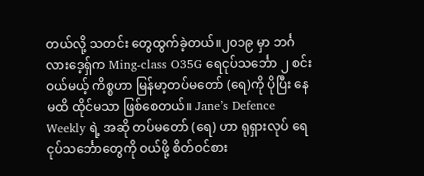တယ်လို့ သတင်း တွေထွက်ခဲ့တယ်။၂၀၁၉ မှာ ဘင်္ဂလားဒေ့ရှ်က Ming-class O35G ရေငုပ်သင်္ဘော ၂ စင်း ဝယ်မယ့် ကိစ္စဟာ မြန်မာ့တပ်မတော် (ရေ)ကို ပိုပြီး နေမထိ ထိုင်မသာ ဖြစ်စေတယ်။ Jane’s Defence Weekly ရဲ့ အဆို တပ်မတော် (ရေ) ဟာ ရုရှားလုပ် ရေငုပ်သင်္ဘောတွေကို ဝယ်ဖို့ စိတ်ဝင်စား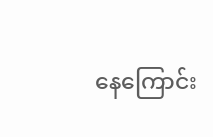နေကြောင်း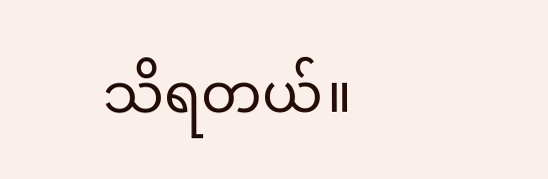သိရတယ်။